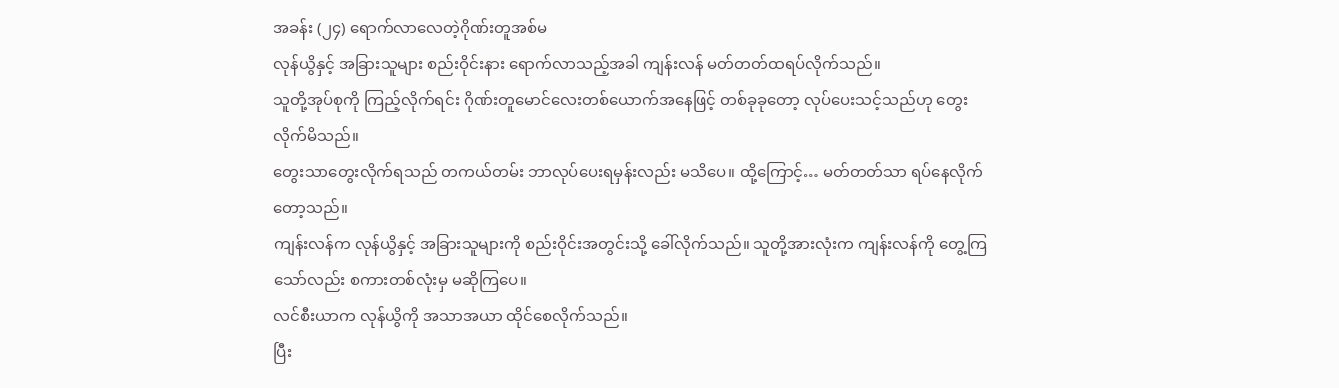အခန်း (၂၄) ရောက်လာလေတဲ့ဂိုဏ်းတူအစ်မ
လုန်ယွိနှင့် အခြားသူများ စည်းဝိုင်းနား ရောက်လာသည့်အခါ ကျန်းလန် မတ်တတ်ထရပ်လိုက်သည်။
သူတို့အုပ်စုကို ကြည့်လိုက်ရင်း ဂိုဏ်းတူမောင်လေးတစ်ယောက်အနေဖြင့် တစ်ခုခုတော့ လုပ်ပေးသင့်သည်ဟု တွေးလိုက်မိသည်။
တွေးသာတွေးလိုက်ရသည် တကယ်တမ်း ဘာလုပ်ပေးရမှန်းလည်း မသိပေ။ ထို့ကြောင့်… မတ်တတ်သာ ရပ်နေလိုက်တော့သည်။
ကျန်းလန်က လုန်ယွိနှင့် အခြားသူများကို စည်းဝိုင်းအတွင်းသို့ ခေါ်လိုက်သည်။ သူတို့အားလုံးက ကျန်းလန်ကို တွေ့ကြသော်လည်း စကားတစ်လုံးမှ မဆိုကြပေ။
လင်စီးယာက လုန်ယွိကို အသာအယာ ထိုင်စေလိုက်သည်။
ပြီး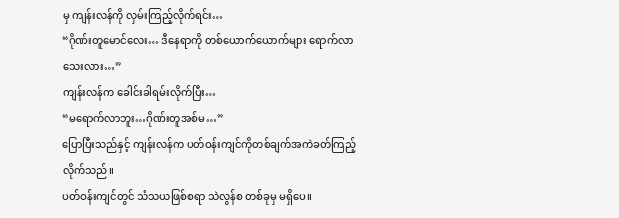မှ ကျန်းလန်ကို လှမ်းကြည့်လိုက်ရင်း…
“ဂိုဏ်းတူမောင်လေး… ဒီနေရာကို တစ်ယောက်ယောက်များ ရောက်လာသေးလား…”
ကျန်းလန်က ခေါင်းခါရမ်းလိုက်ပြီး…
“မရောက်လာဘူး…ဂိုဏ်းတူအစ်မ…”
ပြောပြီးသည်နှင့် ကျန်းလန်က ပတ်ဝန်းကျင်ကိုတစ်ချက်အကဲခတ်ကြည့်လိုက်သည်။
ပတ်ဝန်းကျင်တွင် သံသယဖြစ်စရာ သဲလွန်စ တစ်ခုမှ မရှိပေ။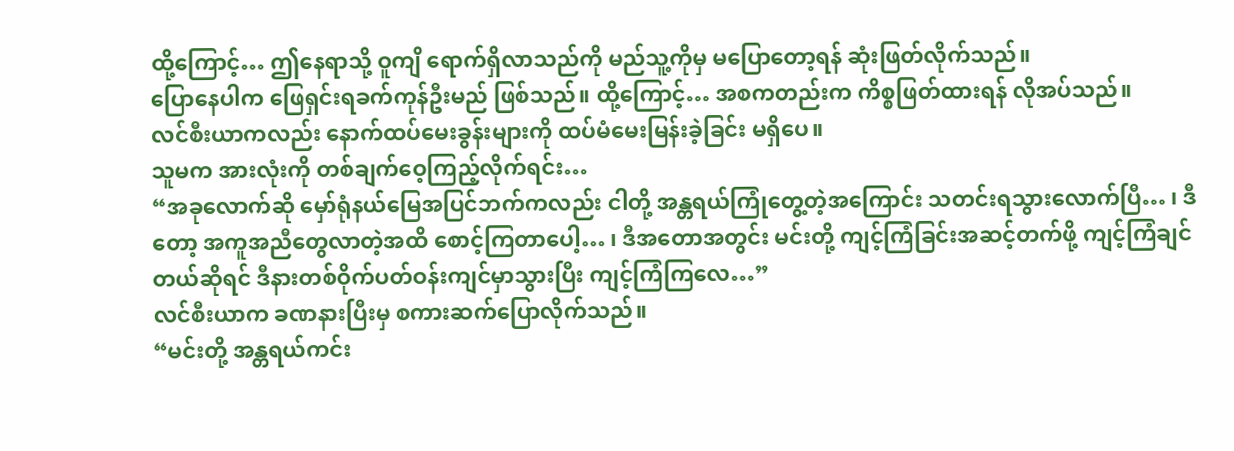ထို့ကြောင့်… ဤနေရာသို့ ဝူကျိ ရောက်ရှိလာသည်ကို မည်သူ့ကိုမှ မပြောတော့ရန် ဆုံးဖြတ်လိုက်သည်။
ပြောနေပါက ဖြေရှင်းရခက်ကုန်ဦးမည် ဖြစ်သည်။ ထို့ကြောင့်… အစကတည်းက ကိစ္စဖြတ်ထားရန် လိုအပ်သည်။
လင်စီးယာကလည်း နောက်ထပ်မေးခွန်းများကို ထပ်မံမေးမြန်းခဲ့ခြင်း မရှိပေ။
သူမက အားလုံးကို တစ်ချက်ဝေ့ကြည့်လိုက်ရင်း…
“အခုလောက်ဆို မှော်ရုံနယ်မြေအပြင်ဘက်ကလည်း ငါတို့ အန္တရယ်ကြုံတွေ့တဲ့အကြောင်း သတင်းရသွားလောက်ပြီ… ၊ ဒီတော့ အကူအညီတွေလာတဲ့အထိ စောင့်ကြတာပေါ့… ၊ ဒီအတောအတွင်း မင်းတို့ ကျင့်ကြံခြင်းအဆင့်တက်ဖို့ ကျင့်ကြံချင်တယ်ဆိုရင် ဒီနားတစ်ဝိုက်ပတ်ဝန်းကျင်မှာသွားပြီး ကျင့်ကြံကြလေ…”
လင်စီးယာက ခဏနားပြီးမှ စကားဆက်ပြောလိုက်သည်။
“မင်းတို့ အန္တရယ်ကင်း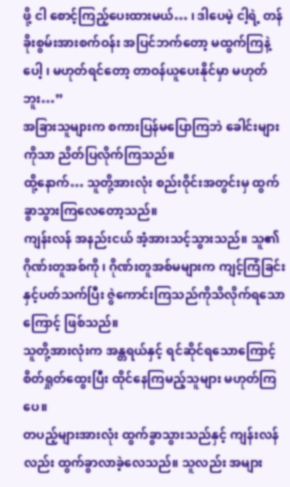ဖို့ ငါ စောင့်ကြည့်ပေးထားမယ်… ၊ ဒါပေမဲ့ ငါ့ရဲ့ တန်ခိုးစွမ်းအားစက်ဝန်း အပြင်ဘက်တော့ မထွက်ကြနဲ့ပေါ့ ၊ မဟုတ်ရင်တော့ တာဝန်ယူပေးနိုင်မှာ မဟုတ်ဘူး…”
အခြားသူများက စကားပြန်မပြောကြဘဲ ခေါင်းများကိုသာ ညိတ်ပြလိုက်ကြသည်။
ထို့နောက်… သူတို့အားလုံး စည်းဝိုင်းအတွင်းမှ ထွက်ခွာသွားကြလေတော့သည်။
ကျန်းလန် အနည်းငယ် အံ့အားသင့်သွားသည်။ သူ၏ ဂိုဏ်းတူအစ်ကို ၊ ဂိုဏ်းတူအစ်မများက ကျင့်ကြံခြင်းနှင့်ပတ်သက်ပြီး ဇွဲကောင်းကြသည်ကိုသိလိုက်ရသောကြောင့် ဖြစ်သည်။
သူတို့အားလုံးက အန္တရယ်နှင့် ရင်ဆိုင်ရသောကြောင့် စိတ်ရှုတ်ထွေးပြီး ထိုင်နေကြမည့်သူများ မဟုတ်ကြပေ။
တပည့်များအားလုံး ထွက်ခွာသွားသည်နှင့် ကျန်းလန်လည်း ထွက်ခွာလာခဲ့လေသည်။ သူလည်း အများ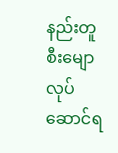နည်းတူ စီးမျောလုပ်ဆောင်ရ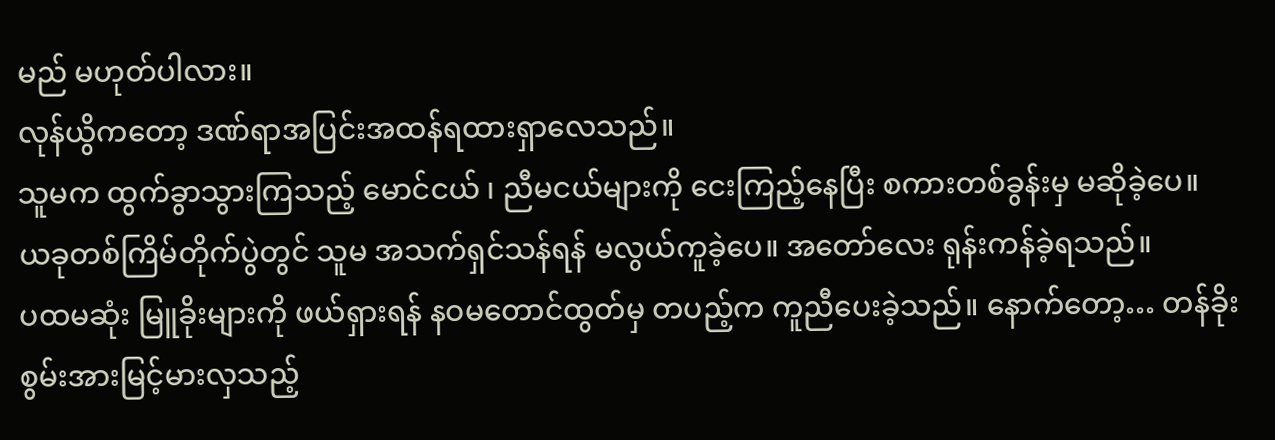မည် မဟုတ်ပါလား။
လုန်ယွိကတော့ ဒဏ်ရာအပြင်းအထန်ရထားရှာလေသည်။
သူမက ထွက်ခွာသွားကြသည့် မောင်ငယ် ၊ ညီမငယ်များကို ငေးကြည့်နေပြီး စကားတစ်ခွန်းမှ မဆိုခဲ့ပေ။
ယခုတစ်ကြိမ်တိုက်ပွဲတွင် သူမ အသက်ရှင်သန်ရန် မလွယ်ကူခဲ့ပေ။ အတော်လေး ရုန်းကန်ခဲ့ရသည်။
ပထမဆုံး မြူခိုးများကို ဖယ်ရှားရန် နဝမတောင်ထွတ်မှ တပည့်က ကူညီပေးခဲ့သည်။ နောက်တော့… တန်ခိုးစွမ်းအားမြင့်မားလှသည့်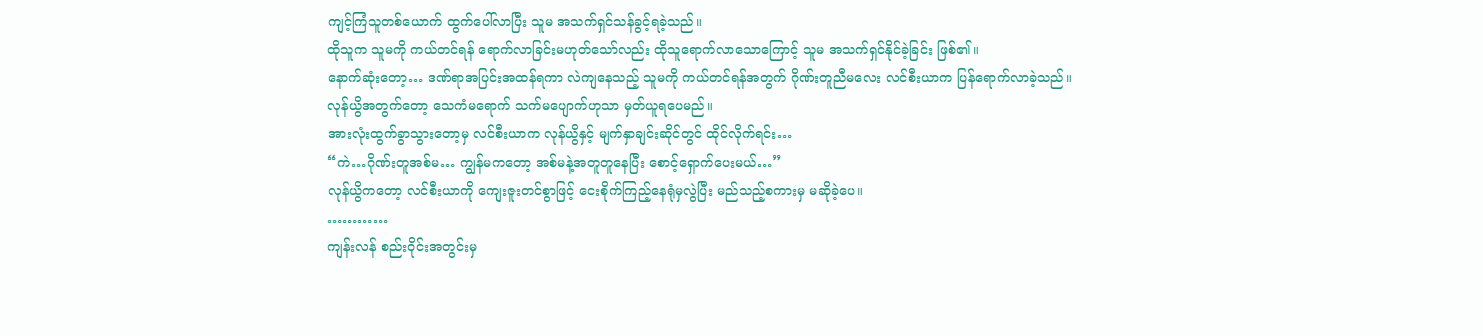ကျင့်ကြံသူတစ်ယောက် ထွက်ပေါ်လာပြီး သူမ အသက်ရှင်သန်ခွင့်ရခဲ့သည်။
ထိုသူက သူမကို ကယ်တင်ရန် ရောက်လာခြင်းမဟုတ်သော်လည်း ထိုသူရောက်လာသောကြောင့် သူမ အသက်ရှင်နိုင်ခဲ့ခြင်း ဖြစ်၏။
နောက်ဆုံးတော့… ဒဏ်ရာအပြင်းအထန်ရကာ လဲကျနေသည့် သူမကို ကယ်တင်ရန်အတွက် ဂိုဏ်းတူညီမလေး လင်စီးယာက ပြန်ရောက်လာခဲ့သည်။
လုန်ယွိအတွက်တော့ သေကံမရောက် သက်မပျောက်ဟုသာ မှတ်ယူရပေမည်။
အားလုံးထွက်ခွာသွားတော့မှ လင်စီးယာက လုန်ယွိနှင့် မျက်နှာချင်းဆိုင်တွင် ထိုင်လိုက်ရင်း…
“ကဲ…ဂိုဏ်းတူအစ်မ… ကျွန်မကတော့ အစ်မနဲ့အတူတူနေပြီး စောင့်ရှောက်ပေးမယ်…”
လုန်ယွိကတော့ လင်စီးယာကို ကျေးဇူးတင်စွာဖြင့် ငေးစိုက်ကြည့်နေရုံမှလွဲပြီး မည်သည့်စကားမှ မဆိုခဲ့ပေ။
…………
ကျန်းလန် စည်းဝိုင်းအတွင်းမှ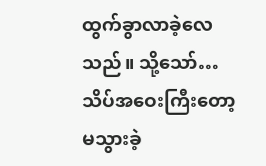ထွက်ခွာလာခဲ့လေသည်။ သို့သော်… သိပ်အဝေးကြီးတော့ မသွားခဲ့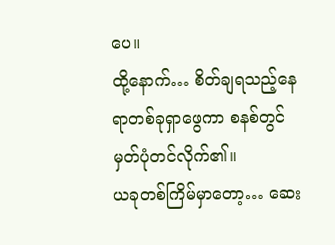ပေ။
ထို့နောက်… စိတ်ချရသည့်နေရာတစ်ခုရှာဖွေကာ စနစ်တွင် မှတ်ပုံတင်လိုက်၏။
ယခုတစ်ကြိမ်မှာတော့… ဆေး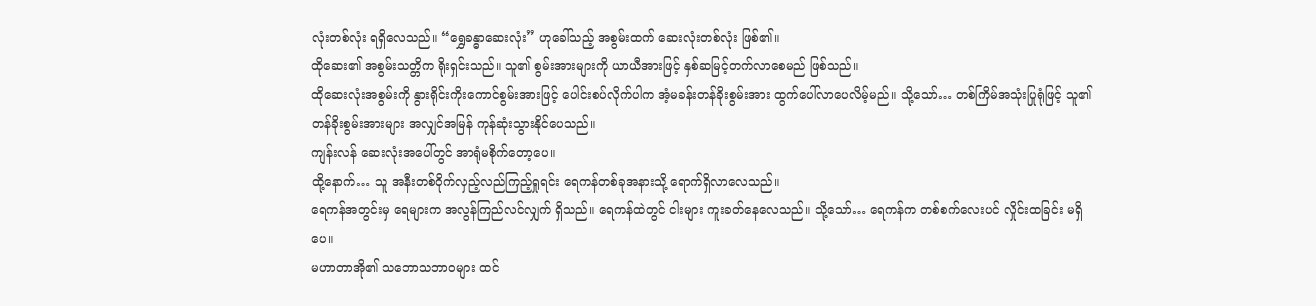လုံးတစ်လုံး ရရှိလေသည်။ “ရွှေခန္ဓာဆေးလုံး” ဟုခေါ်သည့် အစွမ်းထက် ဆေးလုံးတစ်လုံး ဖြစ်၏။
ထိုဆေး၏ အစွမ်းသတ္တိက ရိုးရှင်းသည်။ သူ၏ စွမ်းအားများကို ယာယီအားဖြင့် နှစ်ဆမြင့်တက်လာစေမည် ဖြစ်သည်။
ထိုဆေးလုံးအစွမ်းကို နွားရိုင်းကိုးကောင်စွမ်းအားဖြင့် ပေါင်းစပ်လိုက်ပါက အံ့မခန်းတန်ခိုးစွမ်းအား ထွက်ပေါ်လာပေလိမ့်မည်။ သို့သော်… တစ်ကြိမ်အသုံးပြုရုံဖြင့် သူ၏ တန်ခိုးစွမ်းအားများ အလျှင်အမြန် ကုန်ဆုံးသွားနိုင်ပေသည်။
ကျန်းလန် ဆေးလုံးအပေါ်တွင် အာရုံမစိုက်တော့ပေ။
ထို့နောက်… သူ အနီးတစ်ဝိုက်လှည့်လည်ကြည့်ရှုရင်း ရေကန်တစ်ခုအနားသို့ ရောက်ရှိလာလေသည်။
ရေကန်အတွင်းမှ ရေများက အလွန်ကြည်လင်လျှက် ရှိသည်။ ရေကန်ထဲတွင် ငါးများ ကူးခတ်နေလေသည်။ သို့သော်… ရေကန်က တစ်စက်လေးပင် လှိုင်းထခြင်း မရှိပေ။
မဟာတာအို၏ သဘောသဘာဝများ ထင်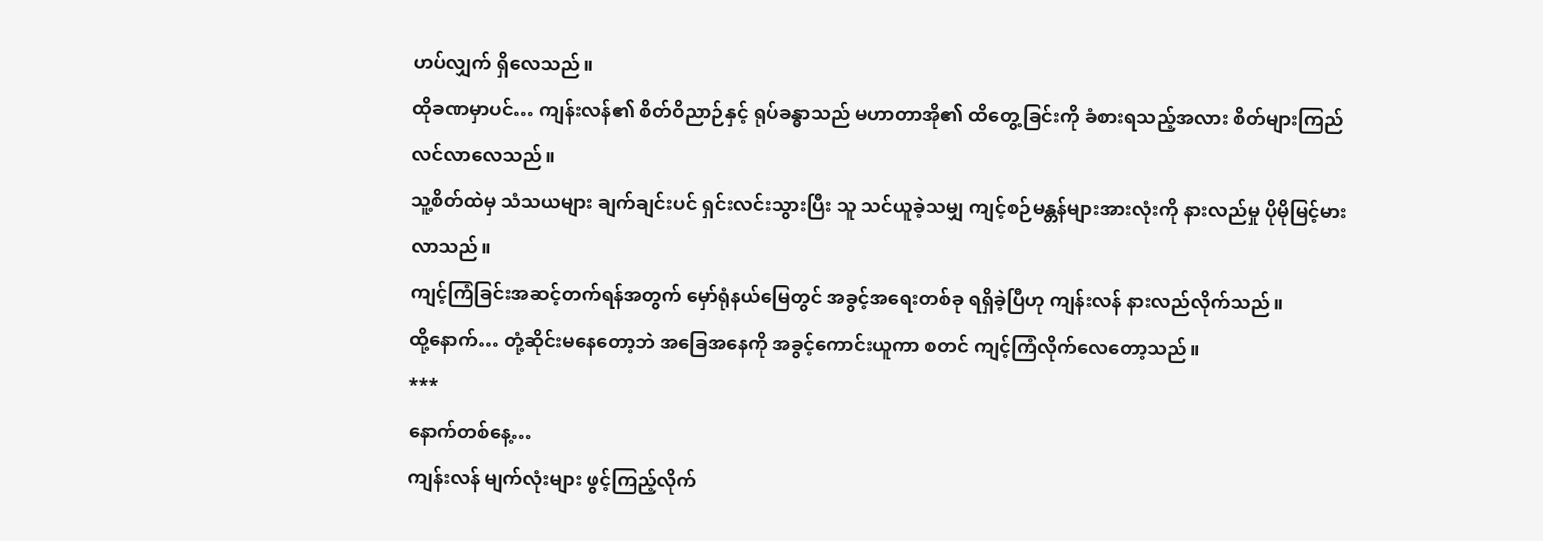ဟပ်လျှက် ရှိလေသည်။
ထိုခဏမှာပင်… ကျန်းလန်၏ စိတ်ဝိညာဉ်နှင့် ရုပ်ခန္ဓာသည် မဟာတာအို၏ ထိတွေ့ခြင်းကို ခံစားရသည့်အလား စိတ်များကြည်လင်လာလေသည်။
သူ့စိတ်ထဲမှ သံသယများ ချက်ချင်းပင် ရှင်းလင်းသွားပြီး သူ သင်ယူခဲ့သမျှ ကျင့်စဉ်မန္တန်များအားလုံးကို နားလည်မှု ပိုမိုမြင့်မားလာသည်။
ကျင့်ကြံခြင်းအဆင့်တက်ရန်အတွက် မှော်ရုံနယ်မြေတွင် အခွင့်အရေးတစ်ခု ရရှိခဲ့ပြီဟု ကျန်းလန် နားလည်လိုက်သည်။
ထို့နောက်… တုံ့ဆိုင်းမနေတော့ဘဲ အခြေအနေကို အခွင့်ကောင်းယူကာ စတင် ကျင့်ကြံလိုက်လေတော့သည်။
***
နောက်တစ်နေ့…
ကျန်းလန် မျက်လုံးများ ဖွင့်ကြည့်လိုက်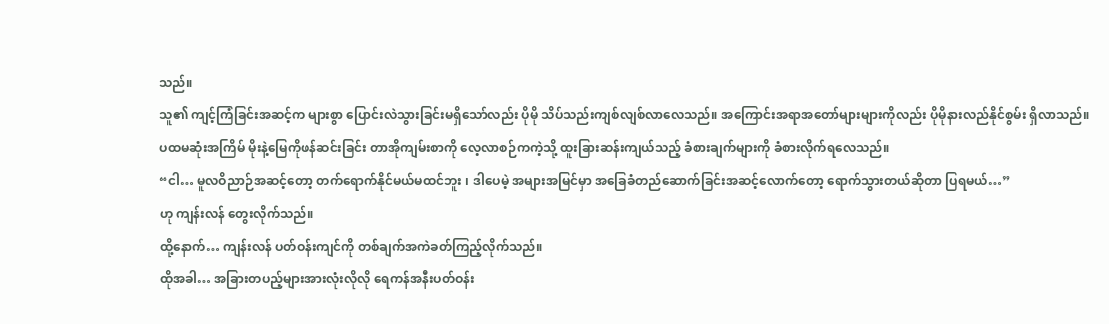သည်။
သူ၏ ကျင့်ကြံခြင်းအဆင့်က များစွာ ပြောင်းလဲသွားခြင်းမရှိသော်လည်း ပိုမို သိပ်သည်းကျစ်လျစ်လာလေသည်။ အကြောင်းအရာအတော်များများကိုလည်း ပိုမိုနားလည်နိုင်စွမ်း ရှိလာသည်။
ပထမဆုံးအကြိမ် မိုးနဲ့မြေကိုဖန်ဆင်းခြင်း တာအိုကျမ်းစာကို လေ့လာစဉ်ကကဲ့သို့ ထူးခြားဆန်းကျယ်သည့် ခံစားချက်များကို ခံစားလိုက်ရလေသည်။
“ငါ… မူလဝိညာဉ်အဆင့်တော့ တက်ရောက်နိုင်မယ်မထင်ဘူး ၊ ဒါပေမဲ့ အများအမြင်မှာ အခြေခံတည်ဆောက်ခြင်းအဆင့်လောက်တော့ ရောက်သွားတယ်ဆိုတာ ပြရမယ်…”
ဟု ကျန်းလန် တွေးလိုက်သည်။
ထို့နောက်… ကျန်းလန် ပတ်ဝန်းကျင်ကို တစ်ချက်အကဲခတ်ကြည့်လိုက်သည်။
ထိုအခါ… အခြားတပည့်များအားလုံးလိုလို ရေကန်အနီးပတ်ဝန်း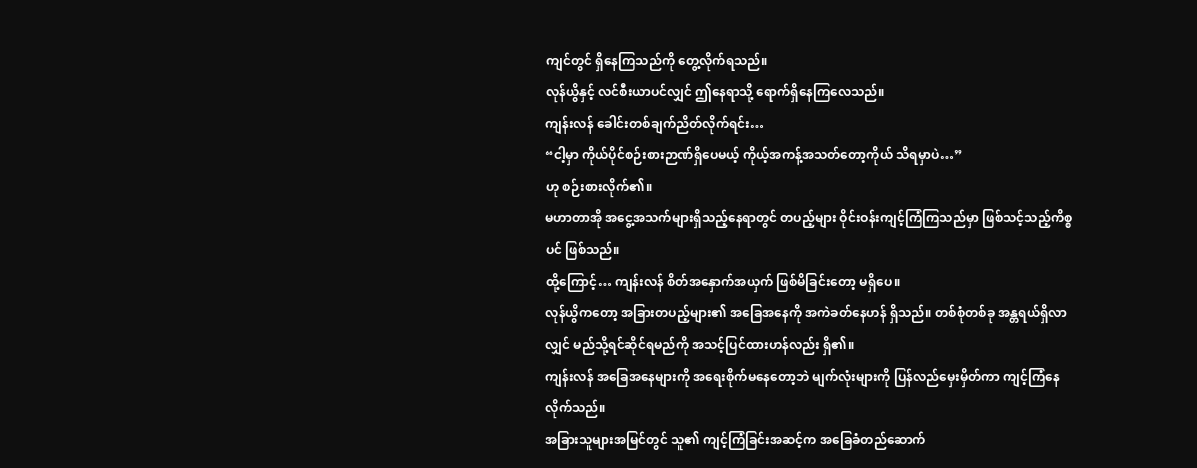ကျင်တွင် ရှိနေကြသည်ကို တွေ့လိုက်ရသည်။
လုန်ယွိနှင့် လင်စီးယာပင်လျှင် ဤနေရာသို့ ရောက်ရှိနေကြလေသည်။
ကျန်းလန် ခေါင်းတစ်ချက်ညိတ်လိုက်ရင်း…
“ငါ့မှာ ကိုယ်ပိုင်စဉ်းစားဉာဏ်ရှိပေမယ့် ကိုယ့်အကန့်အသတ်တော့ကိုယ် သိရမှာပဲ…”
ဟု စဉ်းစားလိုက်၏။
မဟာတာအို အငွေ့အသက်များရှိသည့်နေရာတွင် တပည့်များ ဝိုင်းဝန်းကျင့်ကြံကြသည်မှာ ဖြစ်သင့်သည့်ကိစ္စပင် ဖြစ်သည်။
ထို့ကြောင့်… ကျန်းလန် စိတ်အနှောက်အယှက် ဖြစ်မိခြင်းတော့ မရှိပေ။
လုန်ယွိကတော့ အခြားတပည့်များ၏ အခြေအနေကို အကဲခတ်နေဟန် ရှိသည်။ တစ်စုံတစ်ခု အန္တရယ်ရှိလာလျှင် မည်သို့ရင်ဆိုင်ရမည်ကို အသင့်ပြင်ထားဟန်လည်း ရှိ၏။
ကျန်းလန် အခြေအနေများကို အရေးစိုက်မနေတော့ဘဲ မျက်လုံးများကို ပြန်လည်မှေးမှိတ်ကာ ကျင့်ကြံနေလိုက်သည်။
အခြားသူများအမြင်တွင် သူ၏ ကျင့်ကြံခြင်းအဆင့်က အခြေခံတည်ဆောက်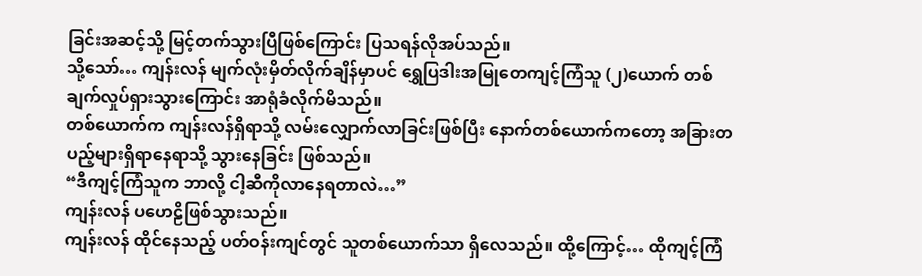ခြင်းအဆင့်သို့ မြင့်တက်သွားပြီဖြစ်ကြောင်း ပြသရန်လိုအပ်သည်။
သို့သော်… ကျန်းလန် မျက်လုံးမှိတ်လိုက်ချိန်မှာပင် ရွှေပြဒါးအမြုတေကျင့်ကြံသူ (၂)ယောက် တစ်ချက်လှုပ်ရှားသွားကြောင်း အာရုံခံလိုက်မိသည်။
တစ်ယောက်က ကျန်းလန်ရှိရာသို့ လမ်းလျှောက်လာခြင်းဖြစ်ပြီး နောက်တစ်ယောက်ကတော့ အခြားတပည့်များရှိရာနေရာသို့ သွားနေခြင်း ဖြစ်သည်။
“ဒီကျင့်ကြံသူက ဘာလို့ ငါ့ဆီကိုလာနေရတာလဲ…”
ကျန်းလန် ပဟေဠိဖြစ်သွားသည်။
ကျန်းလန် ထိုင်နေသည့် ပတ်ဝန်းကျင်တွင် သူတစ်ယောက်သာ ရှိလေသည်။ ထို့ကြောင့်… ထိုကျင့်ကြံ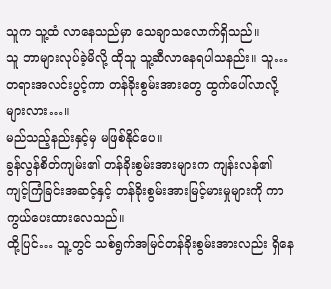သူက သူ့ထံ လာနေသည်မှာ သေချာသလောက်ရှိသည်။
သူ ဘာများလုပ်ခဲ့မိလို့ ထိုသူ သူ့ဆီလာနေရပါသနည်း။ သူ… တရားအလင်းပွင့်ကာ တန်ခိုးစွမ်းအားတွေ ထွက်ပေါ်လာလို့များလား…။
မည်သည့်နည်းနှင့်မှ မဖြစ်နိုင်ပေ။
ခွန်လွန်စိတ်ကျမ်း၏ တန်ခိုးစွမ်းအားများက ကျန်းလန်၏ ကျင့်ကြံခြင်းအဆင့်နှင့် တန်ခိုးစွမ်းအားမြင့်မားမှုများကို ကာကွယ်ပေးထားလေသည်။
ထို့ပြင်… သူ့တွင် သစ်ရွက်အမြင်တန်ခိုးစွမ်းအားလည်း ရှိနေ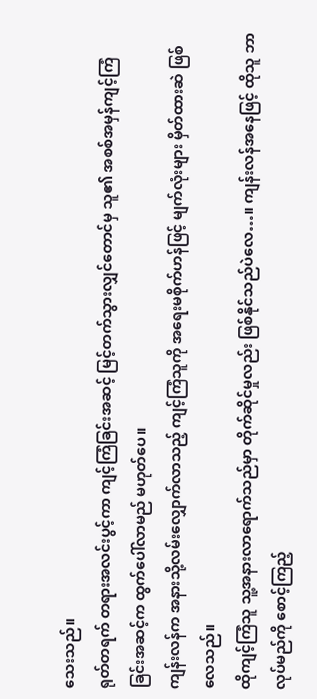သေးသည်။
ရုတ်တရက် တရားအလင်းပွင့်ကာ ကျင့်ကြံခြင်းအဆင့် မြင့်တက်သွားလျှင်တောင်မှ သူ၏ အစစ်အမှန်ကျင့်ကြံခြင်းအဆင့်က ထွက်ပေါ်လာမည် မဟုတ်ပေ။
ကျန်းလန်က အနားသို့လမ်းလျှောက်လာသည့် ကျင့်ကြံသူကို အရေးမစိုက်ဟန်ဖြင့် မျက်လုံးများ မှိတ်ထားဆဲ ဖြစ်လေသည်။
ထိုကျင့်ကြံသူ သူ့အနားလာရောက်သည်မှာ တိုက်ဆိုင်မှုလည်း ဖြစ်နိုင်သည်ပဲလေ…။ ကျန်းလန်အနေဖြင့် ထိုသူ ဘာလုပ်မည်ကို စောင့်ကြည့်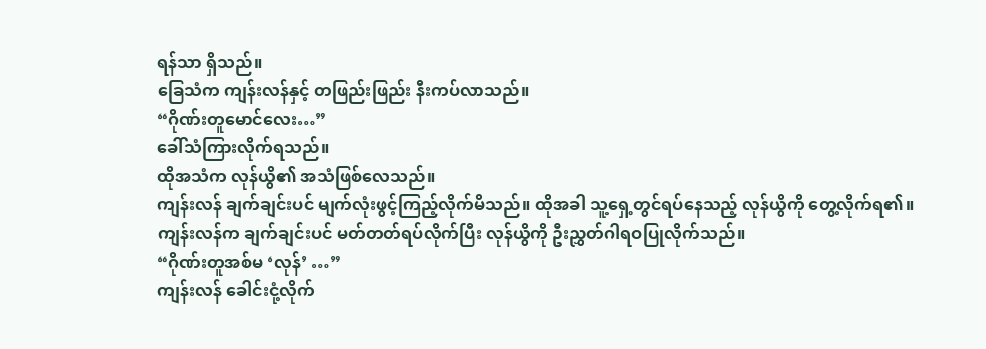ရန်သာ ရှိသည်။
ခြေသံက ကျန်းလန်နှင့် တဖြည်းဖြည်း နီးကပ်လာသည်။
“ဂိုဏ်းတူမောင်လေး…”
ခေါ်သံကြားလိုက်ရသည်။
ထိုအသံက လုန်ယွိ၏ အသံဖြစ်လေသည်။
ကျန်းလန် ချက်ချင်းပင် မျက်လုံးဖွင့်ကြည့်လိုက်မိသည်။ ထိုအခါ သူ့ရှေ့တွင်ရပ်နေသည့် လုန်ယွိကို တွေ့လိုက်ရ၏။
ကျန်းလန်က ချက်ချင်းပင် မတ်တတ်ရပ်လိုက်ပြီး လုန်ယွိကို ဦးညွှတ်ဂါရဝပြုလိုက်သည်။
“ဂိုဏ်းတူအစ်မ ‘လုန်’ …”
ကျန်းလန် ခေါင်းငုံ့လိုက်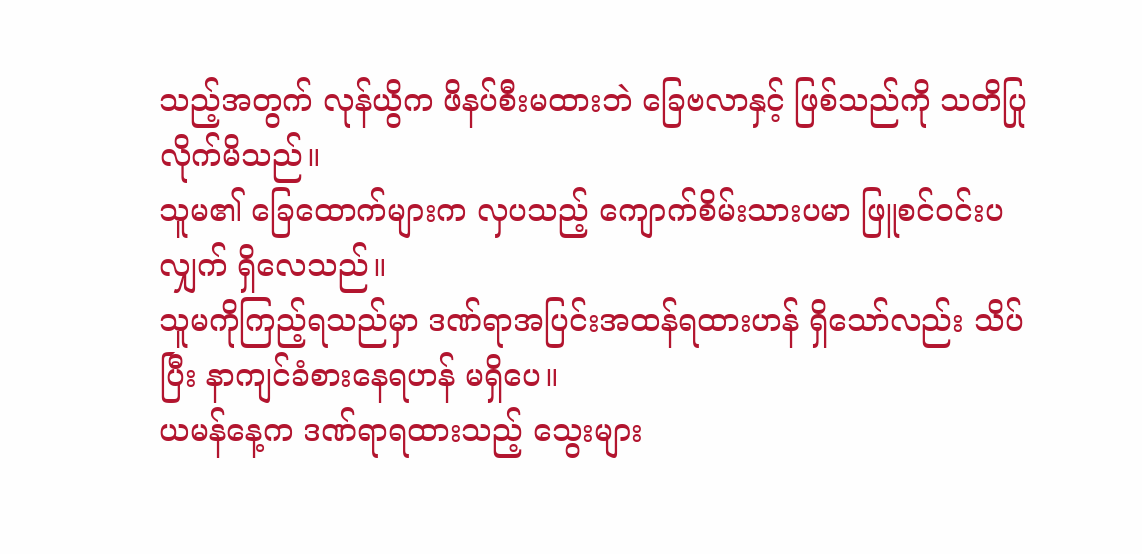သည့်အတွက် လုန်ယွိက ဖိနပ်စီးမထားဘဲ ခြေဗလာနှင့် ဖြစ်သည်ကို သတိပြုလိုက်မိသည်။
သူမ၏ ခြေထောက်များက လှပသည့် ကျောက်စိမ်းသားပမာ ဖြူစင်ဝင်းပလျှက် ရှိလေသည်။
သူမကိုကြည့်ရသည်မှာ ဒဏ်ရာအပြင်းအထန်ရထားဟန် ရှိသော်လည်း သိပ်ပြီး နာကျင်ခံစားနေရဟန် မရှိပေ။
ယမန်နေ့က ဒဏ်ရာရထားသည့် သွေးများ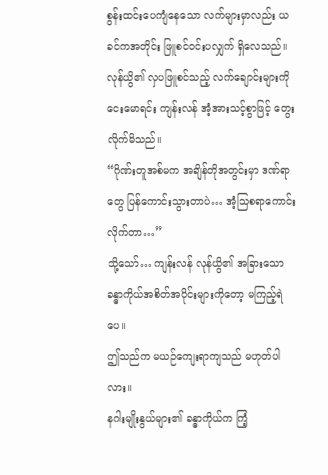စွန်းထင်းပေကျံနေသော လက်များမှာလည်း ယခင်ကအတိုင်း ဖြူစင်ဝင်းပလျှက် ရှိလေသည်။
လုန်ယွိ၏ လှပဖြူစင်သည့် လက်ချောင်းများကို ငေးမောရင်း ကျန်းလန် အံ့အားသင့်စွာဖြင့် တွေးလိုက်မိသည်။
“ဂိုဏ်းတူအစ်မက အချိန်တိုအတွင်းမှာ ဒဏ်ရာတွေ ပြန်ကောင်းသွားတာပဲ… အံ့သြစရာကောင်းလိုက်တာ…”
သို့သော်… ကျန်းလန် လုန်ယွိ၏ အခြားသော ခန္ဓာကိုယ်အစိတ်အပိုင်းများကိုတော့ မကြည့်ရဲပေ။
ဤသည်က မယဉ်ကျေးရာကျသည် မဟုတ်ပါလား။
နဂါးမျိုးနွယ်များ၏ ခန္ဓာကိုယ်က ကြံ့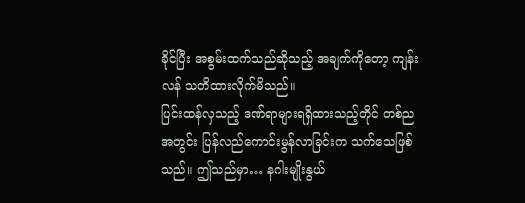ခိုင်ပြီး အစွမ်းထက်သည်ဆိုသည့် အချက်ကိုတော့ ကျန်းလန် သတိထားလိုက်မိသည်။
ပြင်းထန်လှသည့် ဒဏ်ရာများရရှိထားသည့်တိုင် တစ်ညအတွင်း ပြန်လည်ကောင်းမွန်လာခြင်းက သက်သေဖြစ်သည်။ ဤသည်မှာ… နဂါးမျိုးနွယ်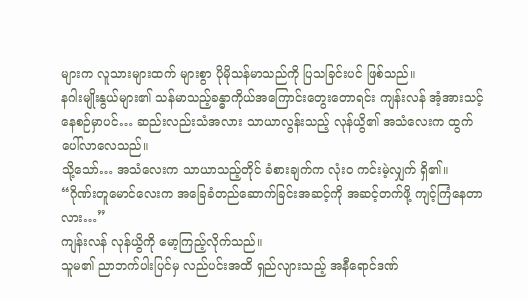များက လူသားများထက် များစွာ ပိုမိုသန်မာသည်ကို ပြသခြင်းပင် ဖြစ်သည်။
နဂါးမျိုးနွယ်များ၏ သန်မာသည့်ခန္ဓာကိုယ်အကြောင်းတွေးတောရင်း ကျန်းလန် အံ့အားသင့်နေစဉ်မှာပင်… ဆည်းလည်းသံအလား သာယာလွန်းသည့် လုန်ယွိ၏ အသံလေးက ထွက်ပေါ်လာလေသည်။
သို့သော်… အသံလေးက သာယာသည့်တိုင် ခံစားချက်က လုံး၀ ကင်းမဲ့လျှက် ရှိ၏။
“ဂိုဏ်းတူမောင်လေးက အခြေခံတည်ဆောက်ခြင်းအဆင့်ကို အဆင့်တက်ဖို့ ကျင့်ကြံနေတာလား…”
ကျန်းလန် လုန်ယွိကို မော့ကြည့်လိုက်သည်။
သူမ၏ ညာဘက်ပါးပြင်မှ လည်ပင်းအထိ ရှည်လျားသည့် အနီရောင်ဒဏ်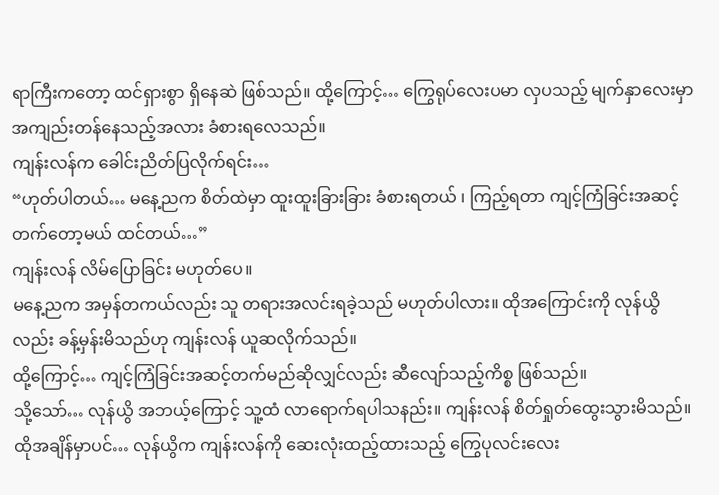ရာကြီးကတော့ ထင်ရှားစွာ ရှိနေဆဲ ဖြစ်သည်။ ထို့ကြောင့်… ကြွေရုပ်လေးပမာ လှပသည့် မျက်နှာလေးမှာ အကျည်းတန်နေသည့်အလား ခံစားရလေသည်။
ကျန်းလန်က ခေါင်းညိတ်ပြလိုက်ရင်း…
“ဟုတ်ပါတယ်… မနေ့ညက စိတ်ထဲမှာ ထူးထူးခြားခြား ခံစားရတယ် ၊ ကြည့်ရတာ ကျင့်ကြံခြင်းအဆင့်တက်တော့မယ် ထင်တယ်…”
ကျန်းလန် လိမ်ပြောခြင်း မဟုတ်ပေ။
မနေ့ညက အမှန်တကယ်လည်း သူ တရားအလင်းရခဲ့သည် မဟုတ်ပါလား။ ထိုအကြောင်းကို လုန်ယွိလည်း ခန့်မှန်းမိသည်ဟု ကျန်းလန် ယူဆလိုက်သည်။
ထို့ကြောင့်… ကျင့်ကြံခြင်းအဆင့်တက်မည်ဆိုလျှင်လည်း ဆီလျော်သည့်ကိစ္စ ဖြစ်သည်။
သို့သော်… လုန်ယွိ အဘယ့်ကြောင့် သူ့ထံ လာရောက်ရပါသနည်း။ ကျန်းလန် စိတ်ရှုတ်ထွေးသွားမိသည်။
ထိုအချိန်မှာပင်… လုန်ယွိက ကျန်းလန်ကို ဆေးလုံးထည့်ထားသည့် ကြွေပုလင်းလေး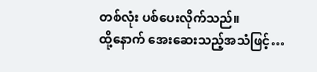တစ်လုံး ပစ်ပေးလိုက်သည်။
ထို့နောက် အေးဆေးသည့်အသံဖြင့်…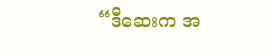“ဒီဆေးက အ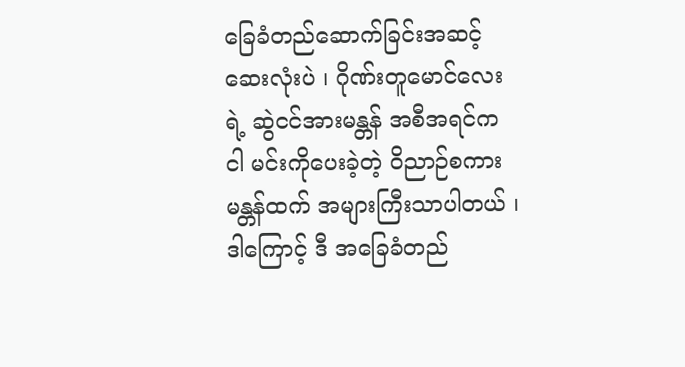ခြေခံတည်ဆောက်ခြင်းအဆင့် ဆေးလုံးပဲ ၊ ဂိုဏ်းတူမောင်လေးရဲ့ ဆွဲငင်အားမန္တန် အစီအရင်က ငါ မင်းကိုပေးခဲ့တဲ့ ဝိညာဉ်စကားမန္တန်ထက် အများကြီးသာပါတယ် ၊ ဒါကြောင့် ဒီ အခြေခံတည်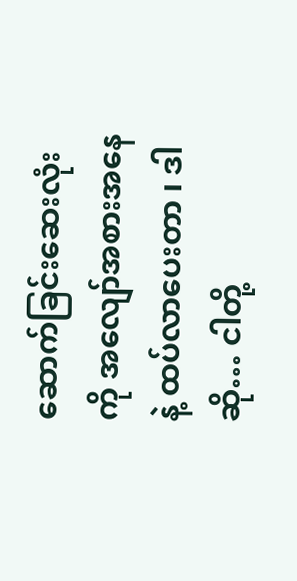ဆောက်ခြင်းဆေးလုံးကို အလျော်အစားအနေနဲ့ ထပ်လာပေးတာ ၊ ဒါဆို… ငါတို့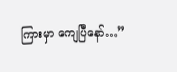ကြားမှာ ကျေပြီနော်…”